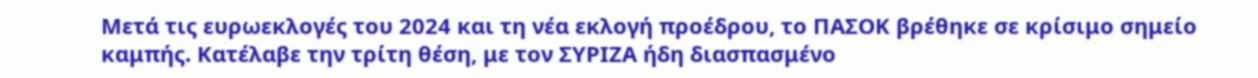Μετά τις ευρωεκλογές του 2024 και τη νέα εκλογή προέδρου, το ΠΑΣΟΚ βρέθηκε σε κρίσιμο σημείο καμπής. Κατέλαβε την τρίτη θέση, με τον ΣΥΡΙΖΑ ήδη διασπασμένο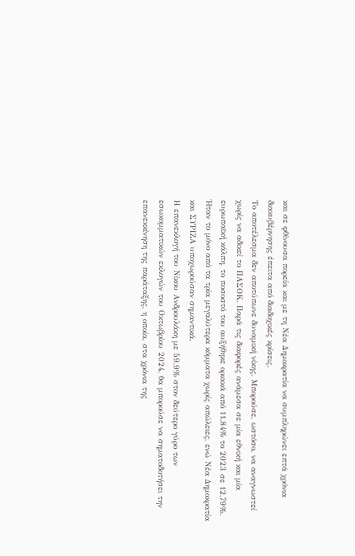και σε φθίνουσα πορεία και με τη Νέα Δημοκρατία να συμπληρώνει επτά χρόνια διακυβέρνησης έπειτα από διαδοχικές κρίσεις.
Το αποτέλεσμα δεν αποτύπωνε δυναμική νίκης. Μπορούσε, ωστόσο, να αναγνωστεί χωρίς να αδικεί το ΠΑΣΟΚ. Παρά τις διαφορές ανάμεσα σε μία εθνική και μία ευρωπαϊκή κάλπη, το ποσοστό του αυξήθηκε οριακά από 11,84% το 2023 σε 12,79%. Ήταν το μόνο από τα τρία μεγαλύτερα κόμματα χωρίς απώλειες, ενώ Νέα Δημοκρατία και ΣΥΡΙΖΑ υποχωρούσαν σημαντικά.
Η επανεκλογή του Νίκου Ανδρουλάκη με 59,9% στον δεύτερο γύρο των εσωκομματικών εκλογών του Οκτωβρίου 2024, θα μπορούσε να σηματοδοτήσει την επανεκκίνηση της παράταξης, η οποία, στα χρόνια της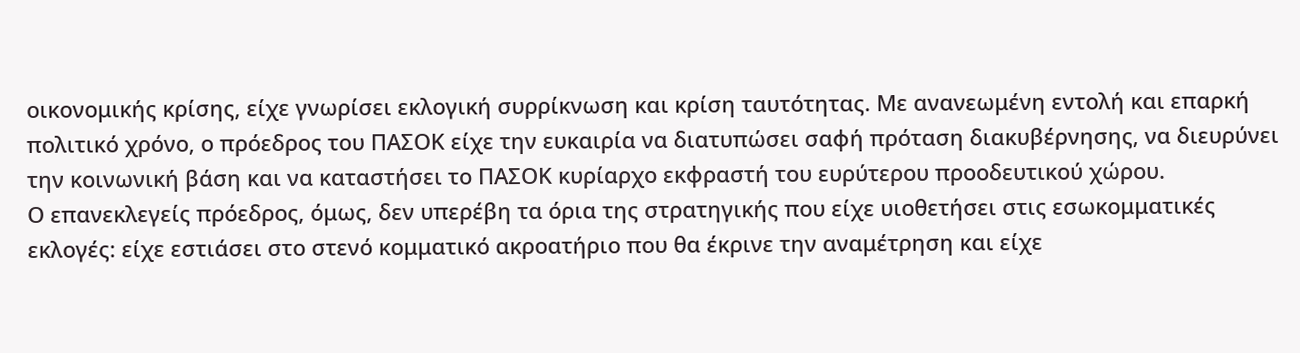οικονομικής κρίσης, είχε γνωρίσει εκλογική συρρίκνωση και κρίση ταυτότητας. Με ανανεωμένη εντολή και επαρκή πολιτικό χρόνο, ο πρόεδρος του ΠΑΣΟΚ είχε την ευκαιρία να διατυπώσει σαφή πρόταση διακυβέρνησης, να διευρύνει την κοινωνική βάση και να καταστήσει το ΠΑΣΟΚ κυρίαρχο εκφραστή του ευρύτερου προοδευτικού χώρου.
Ο επανεκλεγείς πρόεδρος, όμως, δεν υπερέβη τα όρια της στρατηγικής που είχε υιοθετήσει στις εσωκομματικές εκλογές: είχε εστιάσει στο στενό κομματικό ακροατήριο που θα έκρινε την αναμέτρηση και είχε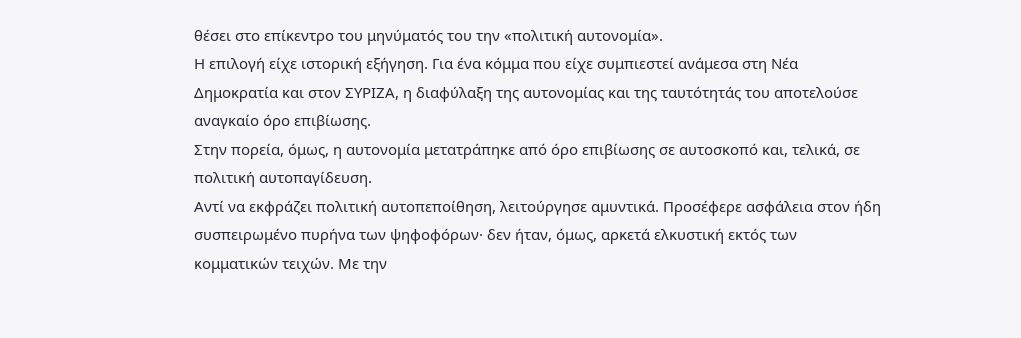θέσει στο επίκεντρο του μηνύματός του την «πολιτική αυτονομία».
Η επιλογή είχε ιστορική εξήγηση. Για ένα κόμμα που είχε συμπιεστεί ανάμεσα στη Νέα Δημοκρατία και στον ΣΥΡΙΖΑ, η διαφύλαξη της αυτονομίας και της ταυτότητάς του αποτελούσε αναγκαίο όρο επιβίωσης.
Στην πορεία, όμως, η αυτονομία μετατράπηκε από όρο επιβίωσης σε αυτοσκοπό και, τελικά, σε πολιτική αυτοπαγίδευση.
Αντί να εκφράζει πολιτική αυτοπεποίθηση, λειτούργησε αμυντικά. Προσέφερε ασφάλεια στον ήδη συσπειρωμένο πυρήνα των ψηφοφόρων· δεν ήταν, όμως, αρκετά ελκυστική εκτός των κομματικών τειχών. Με την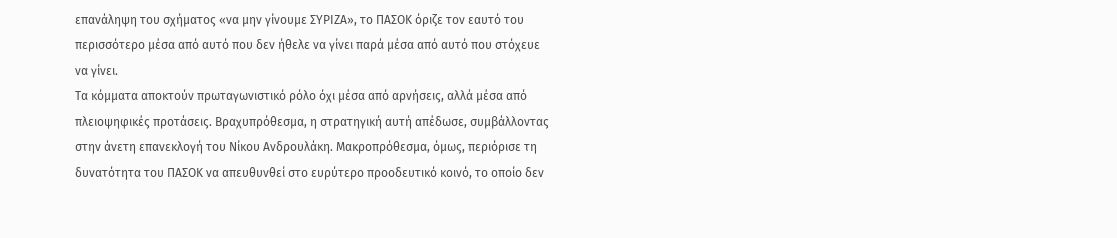επανάληψη του σχήματος «να μην γίνουμε ΣΥΡΙΖΑ», το ΠΑΣΟΚ όριζε τον εαυτό του περισσότερο μέσα από αυτό που δεν ήθελε να γίνει παρά μέσα από αυτό που στόχευε να γίνει.
Τα κόμματα αποκτούν πρωταγωνιστικό ρόλο όχι μέσα από αρνήσεις, αλλά μέσα από πλειοψηφικές προτάσεις. Βραχυπρόθεσμα, η στρατηγική αυτή απέδωσε, συμβάλλοντας στην άνετη επανεκλογή του Νίκου Ανδρουλάκη. Μακροπρόθεσμα, όμως, περιόρισε τη δυνατότητα του ΠΑΣΟΚ να απευθυνθεί στο ευρύτερο προοδευτικό κοινό, το οποίο δεν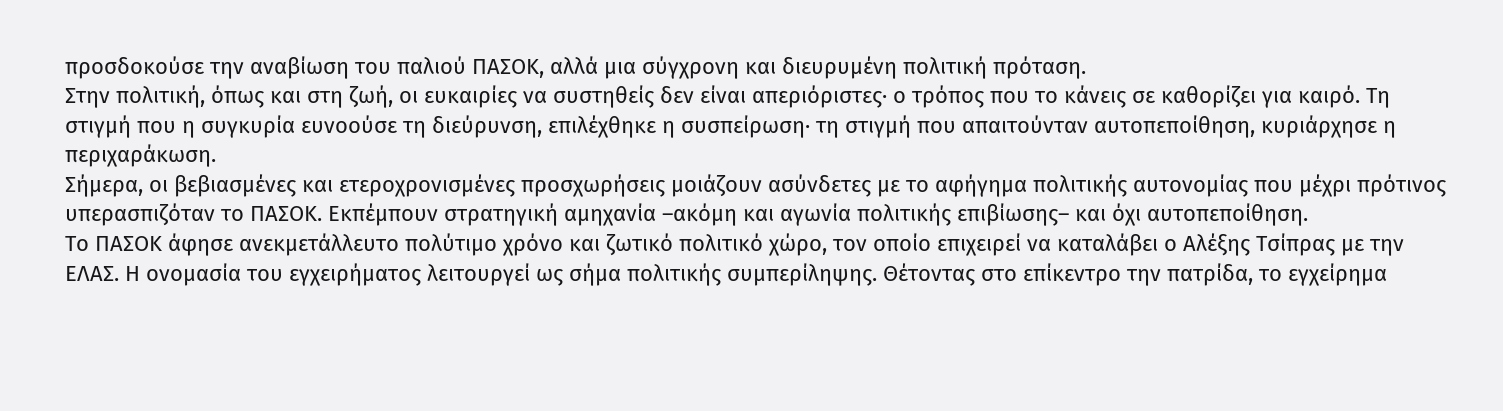προσδοκούσε την αναβίωση του παλιού ΠΑΣΟΚ, αλλά μια σύγχρονη και διευρυμένη πολιτική πρόταση.
Στην πολιτική, όπως και στη ζωή, οι ευκαιρίες να συστηθείς δεν είναι απεριόριστες· ο τρόπος που το κάνεις σε καθορίζει για καιρό. Τη στιγμή που η συγκυρία ευνοούσε τη διεύρυνση, επιλέχθηκε η συσπείρωση· τη στιγμή που απαιτούνταν αυτοπεποίθηση, κυριάρχησε η περιχαράκωση.
Σήμερα, οι βεβιασμένες και ετεροχρονισμένες προσχωρήσεις μοιάζουν ασύνδετες με το αφήγημα πολιτικής αυτονομίας που μέχρι πρότινος υπερασπιζόταν το ΠΑΣΟΚ. Εκπέμπουν στρατηγική αμηχανία –ακόμη και αγωνία πολιτικής επιβίωσης– και όχι αυτοπεποίθηση.
Το ΠΑΣΟΚ άφησε ανεκμετάλλευτο πολύτιμο χρόνο και ζωτικό πολιτικό χώρο, τον οποίο επιχειρεί να καταλάβει ο Αλέξης Τσίπρας με την ΕΛΑΣ. Η ονομασία του εγχειρήματος λειτουργεί ως σήμα πολιτικής συμπερίληψης. Θέτοντας στο επίκεντρο την πατρίδα, το εγχείρημα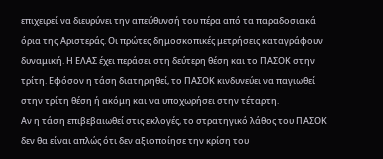επιχειρεί να διευρύνει την απεύθυνσή του πέρα από τα παραδοσιακά όρια της Αριστεράς. Οι πρώτες δημοσκοπικές μετρήσεις καταγράφουν δυναμική. Η ΕΛΑΣ έχει περάσει στη δεύτερη θέση και το ΠΑΣΟΚ στην τρίτη. Εφόσον η τάση διατηρηθεί, το ΠΑΣΟΚ κινδυνεύει να παγιωθεί στην τρίτη θέση ή ακόμη και να υποχωρήσει στην τέταρτη.
Αν η τάση επιβεβαιωθεί στις εκλογές, το στρατηγικό λάθος του ΠΑΣΟΚ δεν θα είναι απλώς ότι δεν αξιοποίησε την κρίση του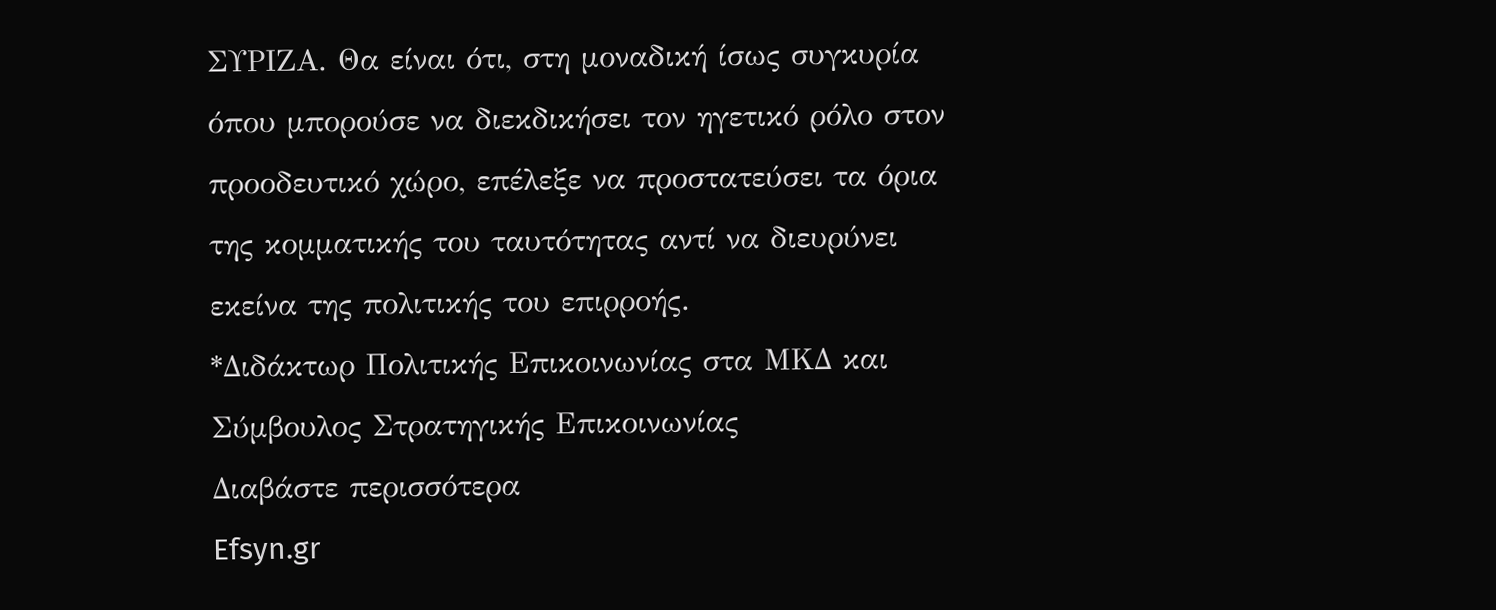ΣΥΡΙΖΑ. Θα είναι ότι, στη μοναδική ίσως συγκυρία όπου μπορούσε να διεκδικήσει τον ηγετικό ρόλο στον προοδευτικό χώρο, επέλεξε να προστατεύσει τα όρια της κομματικής του ταυτότητας αντί να διευρύνει εκείνα της πολιτικής του επιρροής.
*Διδάκτωρ Πολιτικής Επικοινωνίας στα ΜΚΔ και Σύμβουλος Στρατηγικής Επικοινωνίας
Διαβάστε περισσότερα
Efsyn.gr